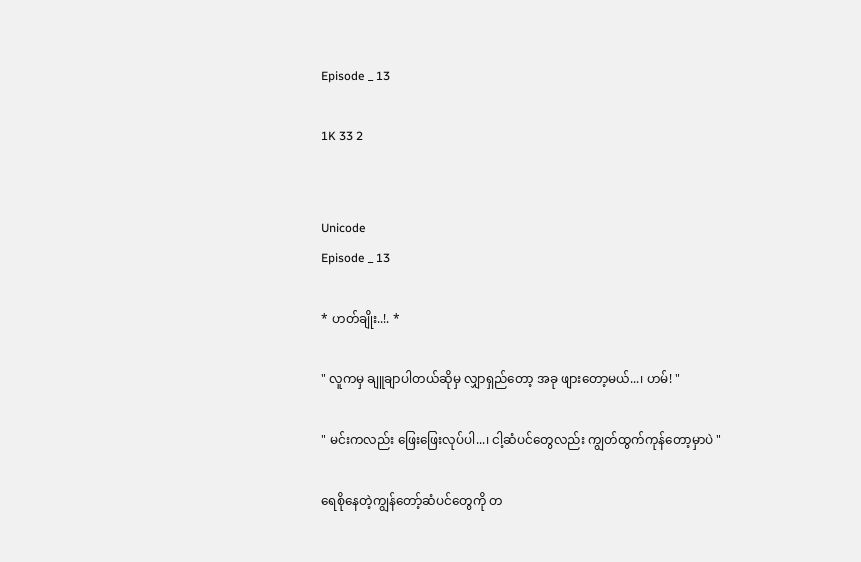Episode _ 13

1K 33 2


Unicode
Episode _ 13

* ဟတ်ချိုး..!. *

" လူကမှ ချူချာပါတယ်ဆိုမှ လျှာရှည်တော့ အခု ဖျားတော့မယ်...၊ ဟမ်! "

" မင်းကလည်း ဖြေးဖြေးလုပ်ပါ...၊ ငါ့ဆံပင်တွေလည်း ကျွတ်ထွက်ကုန်တော့မှာပဲ "

ရေစိုနေတဲ့ကျွန်တော့်ဆံပင်တွေကို တ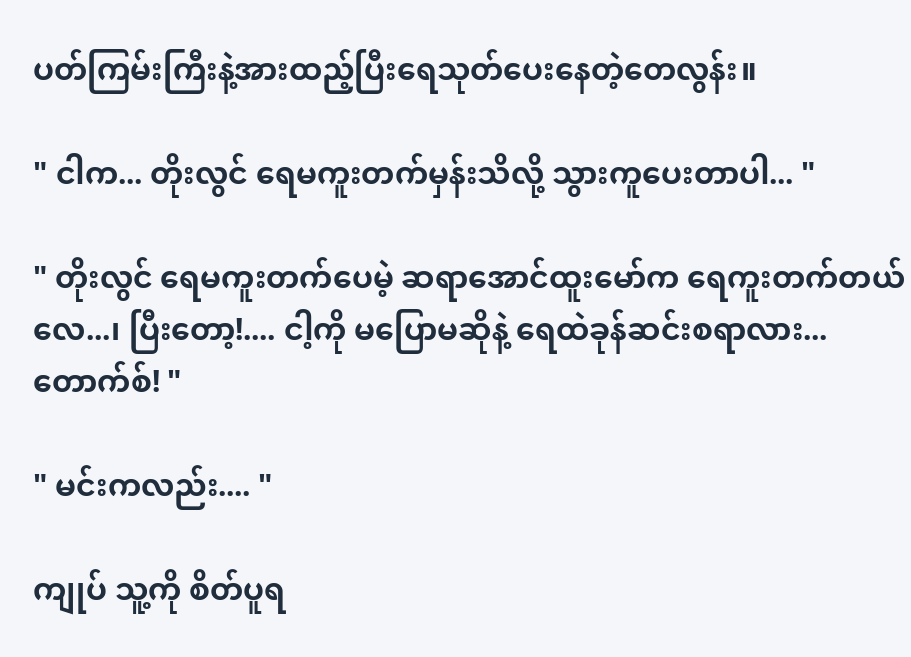ပတ်ကြမ်းကြီးနဲ့အားထည့်ပြီးရေသုတ်ပေးနေတဲ့တေလွန်း။

" ငါက... တိုးလွင် ရေမကူးတက်မှန်းသိလို့ သွားကူပေးတာပါ... "

" တိုးလွင် ရေမကူးတက်ပေမဲ့ ဆရာအောင်ထူးမော်က ရေကူးတက်တယ်လေ...၊ ပြီးတော့!.... ငါ့ကို မပြောမဆိုနဲ့ ရေထဲခုန်ဆင်းစရာလား... တောက်စ်! "

" မင်းကလည်း.... "

ကျုပ် သူ့ကို စိတ်ပူရ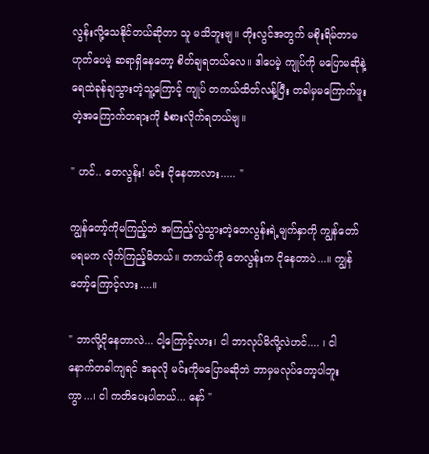လွန်းလို့သေနိုင်တယ်ဆိုတာ သူ မသိဘူးဗျ။ တိုးလွင်အတွက် မစိုးရိမ်တာမဟုတ်ပေမဲ့ ဆရာရှိနေတော့ စိတ်ချရတယ်လေ။ ဒါပေမဲ့ ကျုပ်ကို မပြောမဆိုနဲ့ရေထဲခုန်ချသွားတဲ့သူ့ကြောင့် ကျုပ် တကယ်ထိတ်လန့်ပြီး တခါမှမကြောက်ဖူးတဲ့အကြောက်တရားကို ခံစားလိုက်ရတယ်ဗျ။

" ဟင်.. တေလွန်း! မင်း ငိုနေတာလား..... "

ကျွန်တော့်ကိုမကြည့်ဘဲ အကြည့်လွဲသွားတဲ့တေလွန်းရဲ့မျက်နှာကို ကျွန်တော် မရမက လိုက်ကြည့်မိတယ်။ တကယ်ကို တေလွန်းက ငိုနေတာပဲ...။ ကျွန်တော့်ကြောင့်လား....။

" ဘာလို့ငိုနေတာလဲ... ငါ့ကြောင့်လား၊ ငါ ဘာလုပ်မိလို့လဲဟင်.... ၊ ငါ နောက်တခါကျရင် အခုလို မင်းကိုမပြောမဆိုဘဲ ဘာမှမလုပ်တော့ပါဘူးကွာ...၊ ငါ ကတိပေးပါတယ်... နော် "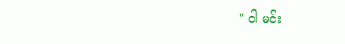" ငါ မင်း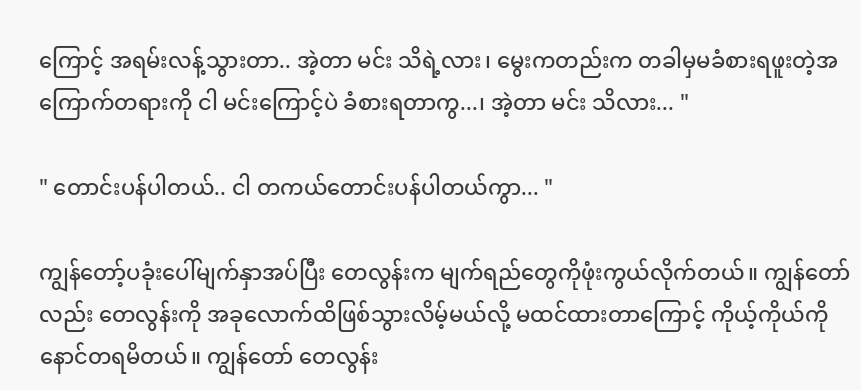ကြောင့် အရမ်းလန့်သွားတာ.. အဲ့တာ မင်း သိရဲ့လား၊ မွေးကတည်းက တခါမှမခံစားရဖူးတဲ့အကြောက်တရားကို ငါ မင်းကြောင့်ပဲ ခံစားရတာကွ...၊ အဲ့တာ မင်း သိလား... "

" တောင်းပန်ပါတယ်.. ငါ တကယ်တောင်းပန်ပါတယ်ကွာ... "

ကျွန်တော့်ပခုံးပေါ်မျက်နှာအပ်ပြီး တေလွန်းက မျက်ရည်တွေကိုဖုံးကွယ်လိုက်တယ်။ ကျွန်တော်လည်း တေလွန်းကို အခုလောက်ထိဖြစ်သွားလိမ့်မယ်လို့ မထင်ထားတာကြောင့် ကိုယ့်ကိုယ်ကို နောင်တရမိတယ်။ ကျွန်တော် တေလွန်း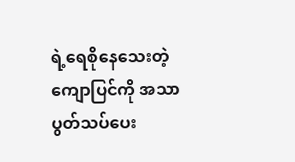ရဲ့ရေစိုနေသေးတဲ့ကျောပြင်ကို အသာပွတ်သပ်ပေး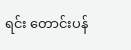ရင်း တောင်းပန်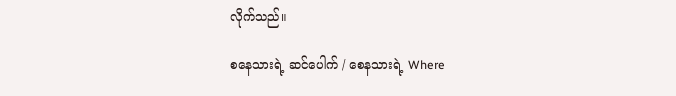လိုက်သည်။

စနေသားရဲ့ ဆင်ပေါက် / စေနသားရဲ့ Where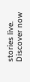stories live. Discover now